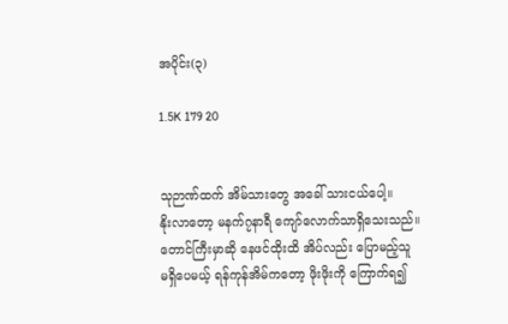အပိုင်း(၃)

1.5K 179 20


သုဉာဏ်ထက် အိမ်သားတွေ အခေါ် သားငယ်ပေါ့။
နိုးလာတော့ မနက်၇နာရီ ကျော်လောက်သာရှိသေးသည်။
တောင်ကြီးမှာဆို နေဖင်ထိုးထိ အိပ်လည်း ပြောမည့်သူ
မရှိပေမယ့် ရန်ကုန်အိမ်ကတော့ ဖိုးဖိုးကို ကြောက်ရ၍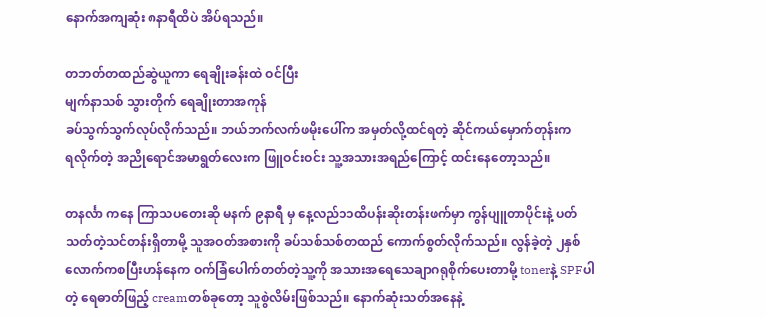နောက်အကျဆုံး ၈နာရီထိပဲ အိပ်ရသည်။

တဘတ်တထည်ဆွဲယူကာ ရေချိုးခန်းထဲ ဝင်ပြီး
မျက်နာသစ် သွားတိုက် ရေချိုးတာအကုန်
ခပ်သွက်သွက်လုပ်လိုက်သည်။ ဘယ်ဘက်လက်ဖမိုးပေါ်က အမှတ်လို့ထင်ရတဲ့ ဆိုင်ကယ်မှောက်တုန်းက
ရလိုက်တဲ့ အညိုရောင်အမာရွတ်လေးက ဖြူဝင်းဝင်း သူ့အသားအရည်ကြောင့် ထင်းနေတော့သည်။

တနင်္လာ ကနေ ကြာသပတေးဆို မနက် ၉နာရီ မှ နေ့လည်၁၁ထိပန်းဆိုးတန်းဖက်မှာ ကွန်ပျူတာပိုင်းနဲ့ ပတ်သတ်တဲ့သင်တန်းရှိတာမို့ သူအဝတ်အစားကို ခပ်သစ်သစ်တထည် ကောက်စွတ်လိုက်သည်။ လွန်ခဲ့တဲ့ ၂နှစ်လောက်ကစပြီးဟန်နေက ဝက်ခြံပေါက်တတ်တဲ့သူ့ကို အသားအရေသေချာဂရုစိုက်ပေးတာမို့ tonerနဲ့ SPFပါတဲ့ ရေဓာတ်ဖြည့် creamတစ်ခုတော့ သူစွဲလိမ်းဖြစ်သည်။ နောက်ဆုံးသတ်အနေနဲ့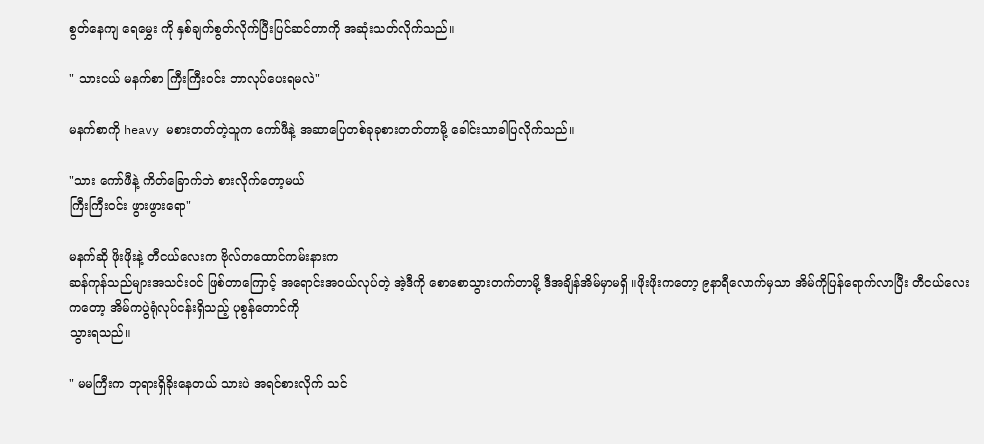စွတ်နေကျ ရေမွှေး ကို နှစ်ချက်စွတ်လိုက်ပြီးပြင်ဆင်တာကို အဆုံးသတ်လိုက်သည်။

" သားငယ် မနက်စာ ကြီးကြီးဝင်း ဘာလုပ်ပေးရမလဲ"

မနက်စာကို heavy မစားတတ်တဲ့သူက ကော်ဖီနဲ့ အဆာပြေတစ်ခုခုစားတတ်တာမို့ ခေါင်းသာခါပြလိုက်သည်။

"သား ကော်ဖီနဲ့ ကိတ်ခြောက်ဘဲ စားလိုက်တော့မယ်
ကြီးကြီးဝင်း ဖွားဖွားရော"

မနက်ဆို ဖိုးဖိုးနဲ့ တီငယ်လေးက ဗိုလ်တထောင်ကမ်းနားက
ဆန်ကုန်သည်များအသင်းဝင် ဖြစ်တာကြောင့် အရောင်းအဝယ်လုပ်တဲ့ အဲ့ဒီကို စောစောသွားတက်တာမို့ ဒီအချိန်အိမ်မှာမရှိ ။ဖိုးဖိုးကတော့ ၉နာရီလောက်မှသာ အိမ်ကိုပြန်ရောက်လာပြီး တီငယ်လေးကတော့ အိမ်ကပွဲရုံလုပ်ငန်းရှိသည့် ပုစွန်တောင်ကို
သွားရသည်။

" မမကြီးက ဘုရားရှိခိုးနေတယ် သားပဲ အရင်စားလိုက် သင်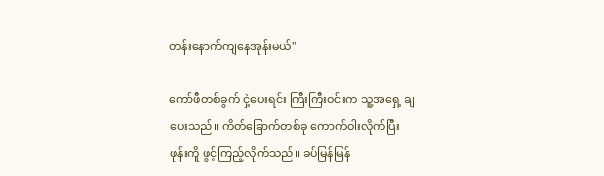တန်းနောက်ကျနေအုန်းမယ်"

ကော်ဖီတစ်ခွက် ငှဲ့ပေးရင်း ကြီးကြီးဝင်းက သူ့အရှေ့ ချပေးသည်။ ကိတ်ခြောက်တစ်ခု ကောက်ဝါးလိုက်ပြီး
ဖုန်းကိူ ဖွင့်ကြည့်လိုက်သည်။ ခပ်မြန်မြန်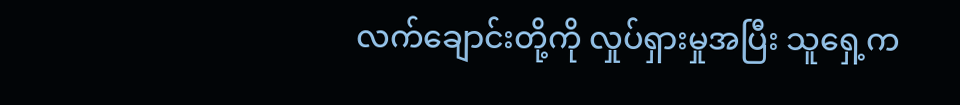လက်ချောင်းတို့ကို လှုပ်ရှားမှုအပြီး သူရှေ့က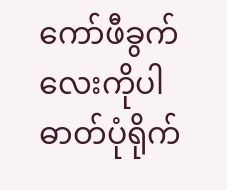ကော်ဖီခွက်လေးကိုပါ
ဓာတ်ပုံရိုက်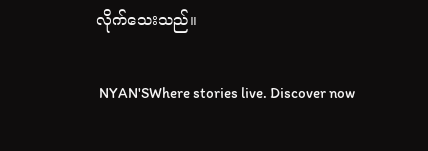လိုက်သေးသည်။

 NYAN'SWhere stories live. Discover now